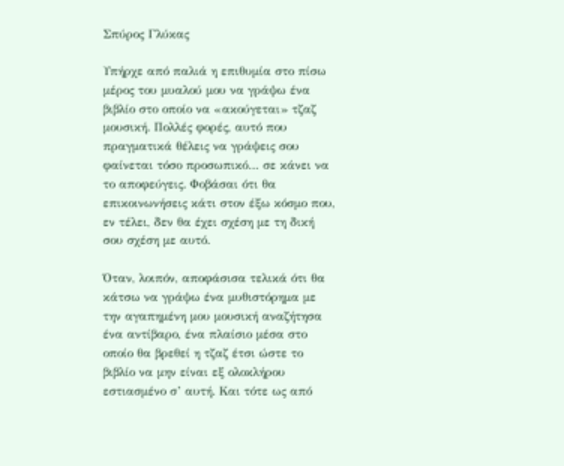Σπύρος Γλύκας

Υπήρχε από παλιά η επιθυμία στο πίσω μέρος του μυαλού μου να γράψω ένα βιβλίο στο οποίο να «ακούγεται» τζαζ μουσική. Πολλές φορές, αυτό που πραγματικά θέλεις να γράψεις σου φαίνεται τόσο προσωπικό… σε κάνει να το αποφεύγεις. Φοβάσαι ότι θα επικοινωνήσεις κάτι στον έξω κόσμο που, εν τέλει, δεν θα έχει σχέση με τη δική σου σχέση με αυτό.

Όταν, λοιπόν, αποφάσισα τελικά ότι θα κάτσω να γράψω ένα μυθιστόρημα με την αγαπημένη μου μουσική αναζήτησα ένα αντίβαρο, ένα πλαίσιο μέσα στο οποίο θα βρεθεί η τζαζ έτσι ώστε το βιβλίο να μην είναι εξ ολοκλήρου εστιασμένο σ’ αυτή. Και τότε ως από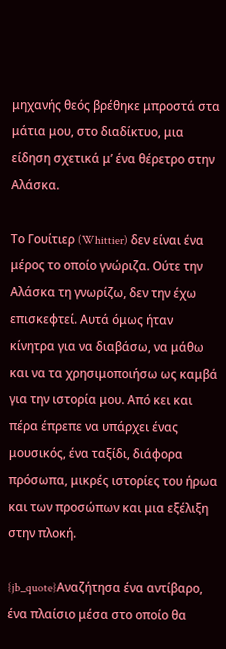μηχανής θεός βρέθηκε μπροστά στα μάτια μου, στο διαδίκτυο, μια είδηση σχετικά μ’ ένα θέρετρο στην Αλάσκα.

Το Γουίτιερ (Whittier) δεν είναι ένα μέρος το οποίο γνώριζα. Ούτε την Αλάσκα τη γνωρίζω, δεν την έχω επισκεφτεί. Αυτά όμως ήταν κίνητρα για να διαβάσω, να μάθω και να τα χρησιμοποιήσω ως καμβά για την ιστορία μου. Από κει και πέρα έπρεπε να υπάρχει ένας μουσικός, ένα ταξίδι, διάφορα πρόσωπα, μικρές ιστορίες του ήρωα και των προσώπων και μια εξέλιξη στην πλοκή.

{jb_quote}Αναζήτησα ένα αντίβαρο, ένα πλαίσιο μέσα στο οποίο θα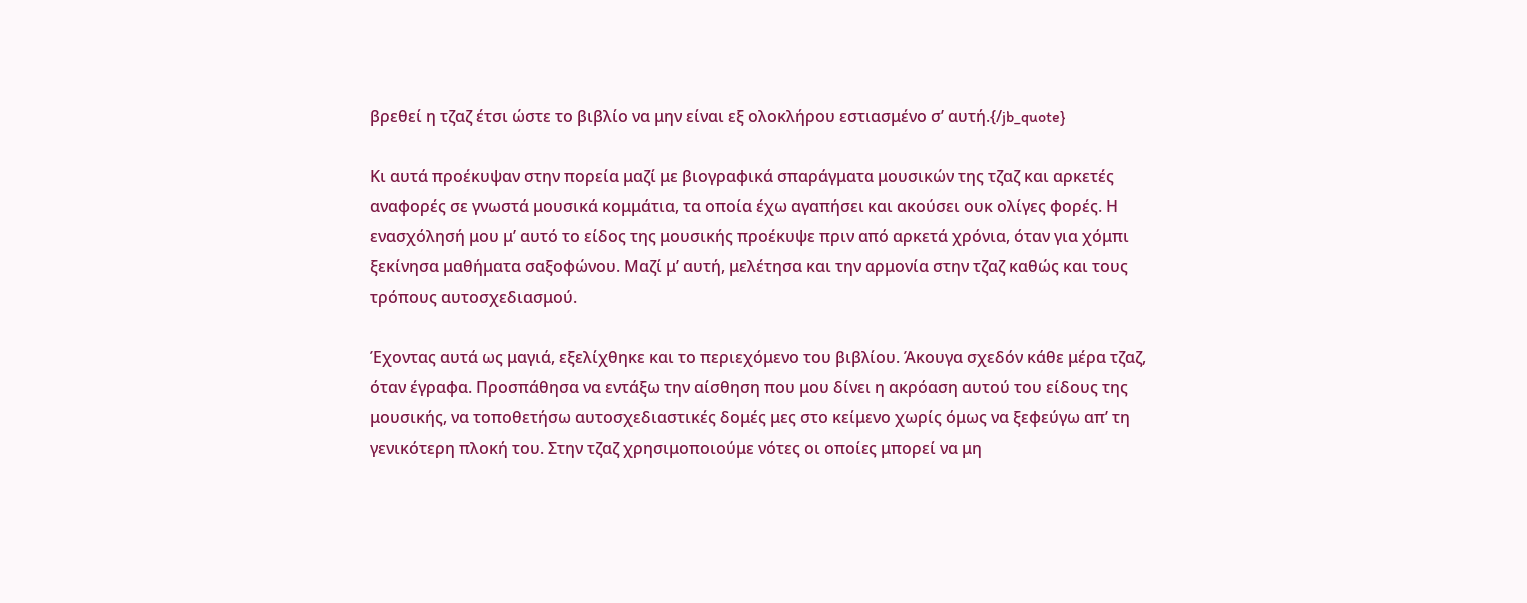βρεθεί η τζαζ έτσι ώστε το βιβλίο να μην είναι εξ ολοκλήρου εστιασμένο σ’ αυτή.{/jb_quote}

Κι αυτά προέκυψαν στην πορεία μαζί με βιογραφικά σπαράγματα μουσικών της τζαζ και αρκετές αναφορές σε γνωστά μουσικά κομμάτια, τα οποία έχω αγαπήσει και ακούσει ουκ ολίγες φορές. Η ενασχόλησή μου μ’ αυτό το είδος της μουσικής προέκυψε πριν από αρκετά χρόνια, όταν για χόμπι ξεκίνησα μαθήματα σαξοφώνου. Μαζί μ’ αυτή, μελέτησα και την αρμονία στην τζαζ καθώς και τους τρόπους αυτοσχεδιασμού.

Έχοντας αυτά ως μαγιά, εξελίχθηκε και το περιεχόμενο του βιβλίου. Άκουγα σχεδόν κάθε μέρα τζαζ, όταν έγραφα. Προσπάθησα να εντάξω την αίσθηση που μου δίνει η ακρόαση αυτού του είδους της μουσικής, να τοποθετήσω αυτοσχεδιαστικές δομές μες στο κείμενο χωρίς όμως να ξεφεύγω απ’ τη γενικότερη πλοκή του. Στην τζαζ χρησιμοποιούμε νότες οι οποίες μπορεί να μη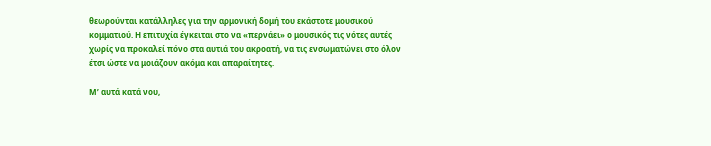θεωρούνται κατάλληλες για την αρμονική δομή του εκάστοτε μουσικού κομματιού. Η επιτυχία έγκειται στο να «περνάει» ο μουσικός τις νότες αυτές χωρίς να προκαλεί πόνο στα αυτιά του ακροατή, να τις ενσωματώνει στο όλον έτσι ώστε να μοιάζουν ακόμα και απαραίτητες.

Μ’ αυτά κατά νου,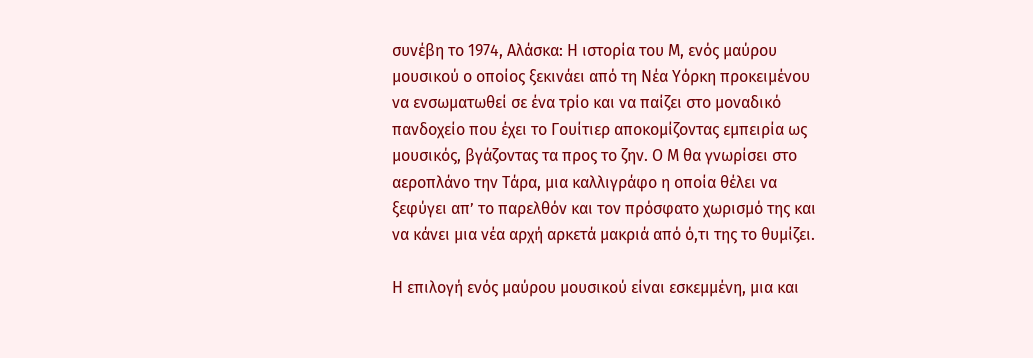συνέβη το 1974, Αλάσκα: Η ιστορία του Μ, ενός μαύρου μουσικού ο οποίος ξεκινάει από τη Νέα Υόρκη προκειμένου να ενσωματωθεί σε ένα τρίο και να παίζει στο μοναδικό πανδοχείο που έχει το Γουίτιερ αποκομίζοντας εμπειρία ως μουσικός, βγάζοντας τα προς το ζην. Ο Μ θα γνωρίσει στο αεροπλάνο την Τάρα, μια καλλιγράφο η οποία θέλει να ξεφύγει απ’ το παρελθόν και τον πρόσφατο χωρισμό της και να κάνει μια νέα αρχή αρκετά μακριά από ό,τι της το θυμίζει.

Η επιλογή ενός μαύρου μουσικού είναι εσκεμμένη, μια και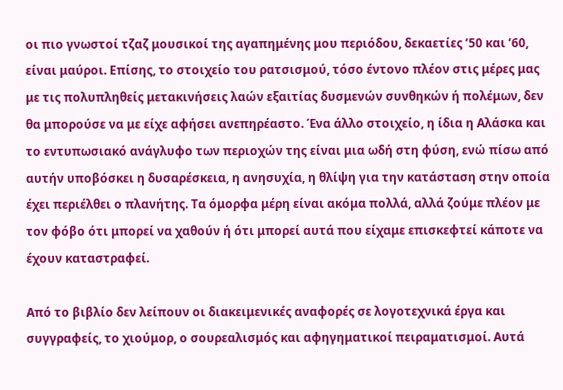οι πιο γνωστοί τζαζ μουσικοί της αγαπημένης μου περιόδου, δεκαετίες ’50 και ’60, είναι μαύροι. Επίσης, το στοιχείο του ρατσισμού, τόσο έντονο πλέον στις μέρες μας με τις πολυπληθείς μετακινήσεις λαών εξαιτίας δυσμενών συνθηκών ή πολέμων, δεν θα μπορούσε να με είχε αφήσει ανεπηρέαστο. Ένα άλλο στοιχείο, η ίδια η Αλάσκα και το εντυπωσιακό ανάγλυφο των περιοχών της είναι μια ωδή στη φύση, ενώ πίσω από αυτήν υποβόσκει η δυσαρέσκεια, η ανησυχία, η θλίψη για την κατάσταση στην οποία έχει περιέλθει ο πλανήτης. Τα όμορφα μέρη είναι ακόμα πολλά, αλλά ζούμε πλέον με τον φόβο ότι μπορεί να χαθούν ή ότι μπορεί αυτά που είχαμε επισκεφτεί κάποτε να έχουν καταστραφεί.

Από το βιβλίο δεν λείπουν οι διακειμενικές αναφορές σε λογοτεχνικά έργα και συγγραφείς, το χιούμορ, ο σουρεαλισμός και αφηγηματικοί πειραματισμοί. Αυτά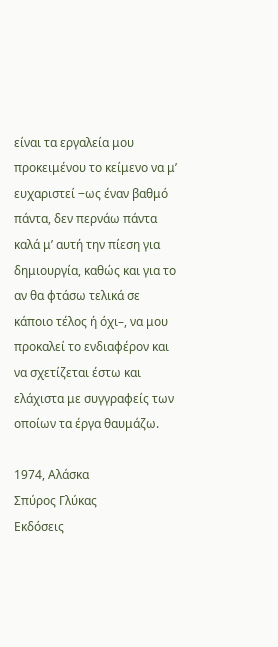είναι τα εργαλεία μου προκειμένου το κείμενο να μ’ ευχαριστεί ‒ως έναν βαθμό πάντα, δεν περνάω πάντα καλά μ’ αυτή την πίεση για δημιουργία, καθώς και για το αν θα φτάσω τελικά σε κάποιο τέλος ή όχι–, να μου προκαλεί το ενδιαφέρον και να σχετίζεται έστω και ελάχιστα με συγγραφείς των οποίων τα έργα θαυμάζω.

1974, Αλάσκα
Σπύρος Γλύκας
Εκδόσεις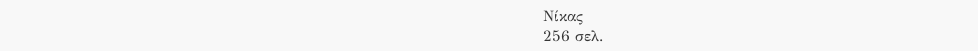Νίκας
256 σελ.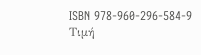ISBN 978-960-296-584-9
Τιμή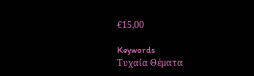€15,00

Keywords
Τυχαία Θέματα